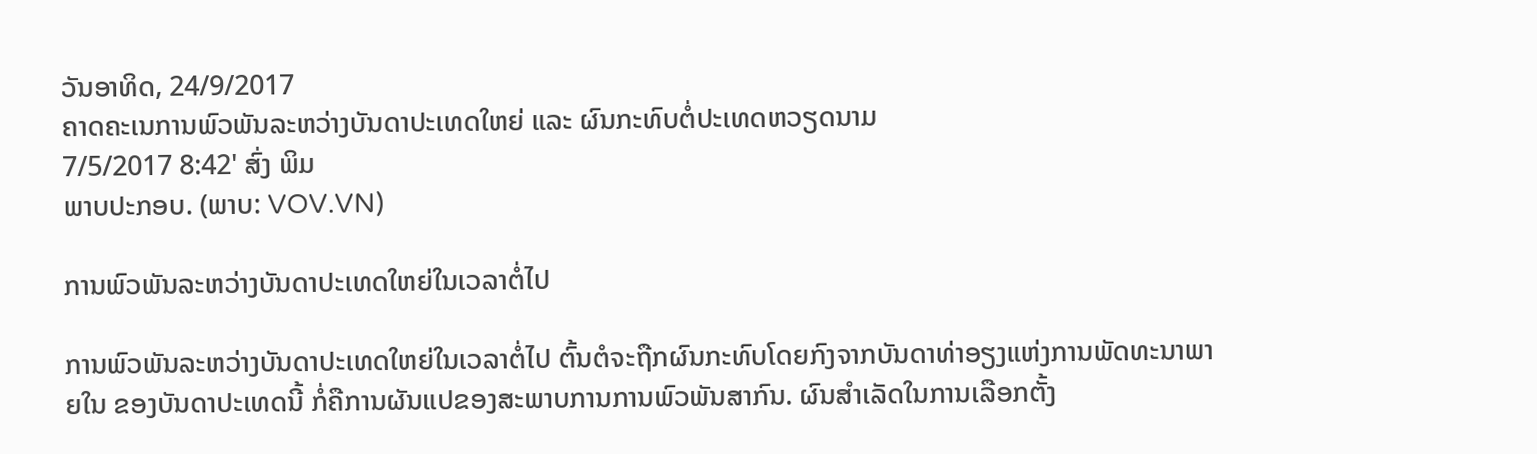ວັນອາທິດ, 24/9/2017
ຄາດຄະເນການພົວພັນລະຫວ່າງບັນດາປະເທດໃຫຍ່ ແລະ ຜົນກະທົບຕໍ່ປະເທດຫວຽດນາມ
7/5/2017 8:42' ສົ່ງ ພິມ
ພາບປະກອບ. (ພາບ: VOV.VN)

ການພົວພັນລະຫວ່າງບັນດາປະເທດໃຫຍ່ໃນເວລາຕໍ່ໄປ

ການພົວພັນລະຫວ່າງບັນດາປະເທດໃຫຍ່ໃນເວລາຕໍ່ໄປ ຕົ້ນຕໍຈະຖືກຜົນກະທົບໂດຍກົງຈາກບັນດາທ່າອຽງແຫ່ງການພັດທະນາພາຍໃນ ຂອງບັນດາປະເທດນີ້ ກໍ່ຄືການຜັນແປຂອງສະພາບການການພົວພັນສາກົນ. ຜົນສຳເລັດໃນການເລືອກຕັ້ງ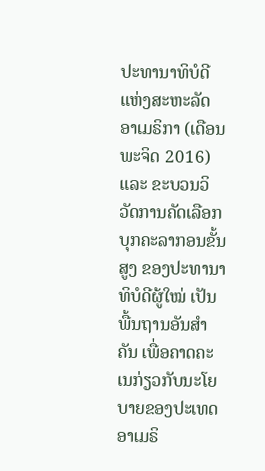ປະທານາທິບໍດີແຫ່ງສະຫະລັດ ອາເມຣິກາ (ເດືອນພະຈິດ 2016) ແລະ ຂະບວນວິວັດການຄັດເລືອກບຸກຄະລາກອນຂັ້ນສູງ ຂອງປະທານາທິບໍດີຜູ້ໃໝ່ ເປັນພື້ນຖານອັນສຳຄັນ ເພື່ອຄາດຄະເນກ່ຽວກັບນະໂຍບາຍຂອງປະເທດອາເມຣິ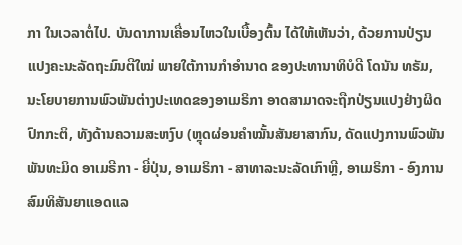ກາ ໃນເວລາຕໍ່ໄປ. ບັນດາການເຄື່ອນໄຫວໃນເບື້ອງຕົ້ນ ໄດ້ໃຫ້ເຫັນວ່າ, ດ້ວຍການປ່ຽນແປງຄະນະລັດຖະມົນຕີໃໝ່ ພາຍໃຕ້ການກຳອຳນາດ ຂອງປະທານາທິບໍດີ ໂດນັນ ທຣັມ, ນະໂຍບາຍການພົວພັນຕ່າງປະເທດຂອງອາເມຣິກາ ອາດສາມາດຈະຖືກປ່ຽນແປງຢ່າງຜິດປົກກະຕິ, ທັງດ້ານຄວາມສະຫງົບ (ຫຼຸດຜ່ອນຄຳໝັ້ນສັນຍາສາກົນ, ດັດແປງການພົວພັນພັນທະມິດ ອາເມຣີກາ - ຍີ່ປຸ່ນ, ອາເມຣິກາ - ສາທາລະນະລັດເກົາຫຼີ, ອາເມຣິກາ - ອົງການສົມທິສັນຍາແອດແລ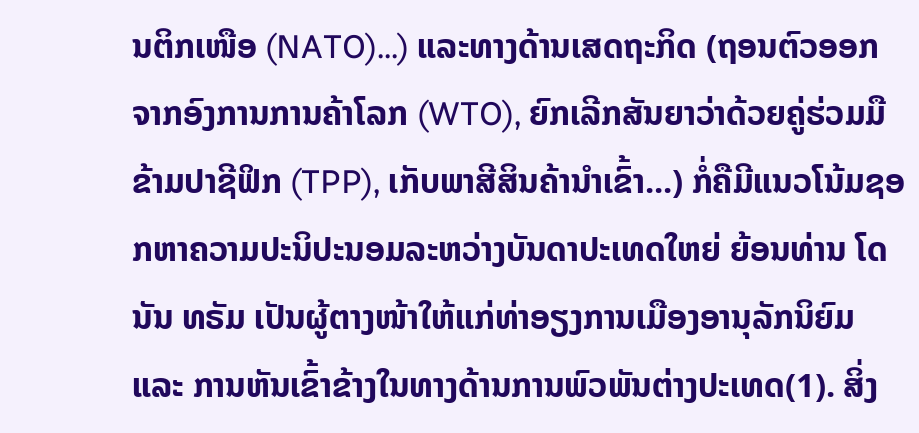ນຕິກເໜືອ (NATO)...) ແລະທາງດ້ານເສດຖະກິດ (ຖອນຕົວອອກຈາກອົງການການຄ້າໂລກ (WTO), ຍົກເລີກສັນຍາວ່າດ້ວຍຄູ່ຮ່ວມມືຂ້າມປາຊີຟິກ (TPP), ເກັບພາສີສິນຄ້ານຳເຂົ້າ...) ກໍ່ຄືມີແນວໂນ້ມຊອກຫາຄວາມປະນິປະນອມລະຫວ່າງບັນດາປະເທດໃຫຍ່ ຍ້ອນທ່ານ ໂດນັນ ທຣັມ ເປັນຜູ້ຕາງໜ້າໃຫ້ແກ່ທ່າອຽງການເມືອງອານຸລັກນິຍົມ ແລະ ການຫັນເຂົ້າຂ້າງໃນທາງດ້ານການພົວພັນຕ່າງປະເທດ(1). ສິ່ງ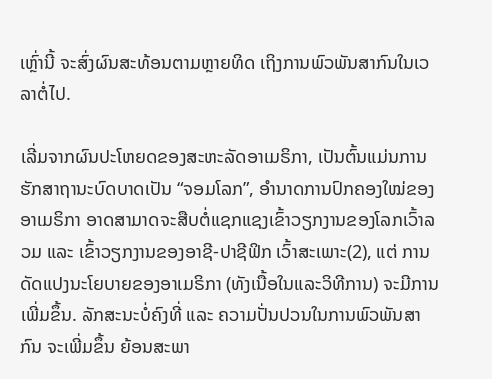ເຫຼົ່ານີ້ ຈະສົ່ງຜົນສະທ້ອນຕາມຫຼາຍທິດ ເຖິງການພົວພັນສາກົນໃນເວລາຕໍ່ໄປ.

ເລີ່ມຈາກຜົນປະໂຫຍດຂອງສະຫະລັດອາເມຣິກາ, ເປັນຕົ້ນແມ່ນການຮັກສາຖານະບົດບາດເປັນ “ຈອມໂລກ”, ອຳນາດການປົກຄອງໃໝ່ຂອງອາເມຣິກາ ອາດສາມາດຈະສືບຕໍ່ແຊກແຊງເຂົ້າວຽກງານຂອງໂລກເວົ້າລວມ ແລະ ເຂົ້າວຽກງານຂອງອາຊີ-ປາຊີຟິກ ເວົ້າສະເພາະ(2), ແຕ່ ການດັດແປງນະໂຍບາຍຂອງອາເມຣິກາ (ທັງເນື້ອໃນແລະວິທີການ) ຈະມີການເພີ່ມຂຶ້ນ. ລັກສະນະບໍ່ຄົງທີ່ ແລະ ຄວາມປັ່ນປວນໃນການພົວພັນສາກົນ ຈະເພີ່ມຂຶ້ນ ຍ້ອນສະພາ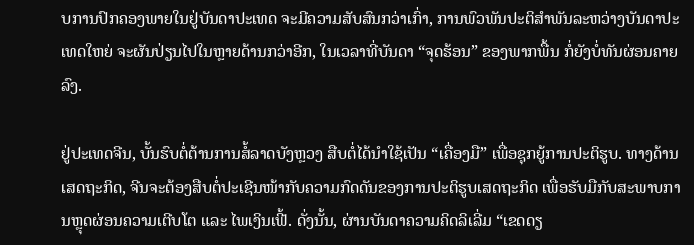ບການປົກຄອງພາຍໃນຢູ່ບັນດາປະເທດ ຈະມີຄວາມສັບສົນກວ່າເກົ່າ, ການພົວພັນປະຕິສຳພັນລະຫວ່າງບັນດາປະເທດໃຫຍ່ ຈະຜັນປ່ຽນໄປໃນຫຼາຍດ້ານກວ່າອີກ, ໃນເວລາທີ່ບັນດາ “ຈຸດຮ້ອນ” ຂອງພາກພື້ນ ກໍ່ຍັງບໍ່ທັນຜ່ອນຄາຍລົງ.

ຢູ່ປະເທດຈີນ, ບັ້ນຮົບຕໍ່ຕ້ານການສໍ້ລາດບັງຫຼວງ ສືບຕໍ່ໄດ້ນຳໃຊ້ເປັນ “ເຄື່ອງມື” ເພື່ອຊຸກຍູ້ການປະຕິຮູບ. ທາງດ້ານເສດຖະກິດ, ຈີນຈະຕ້ອງສືບຕໍ່ປະເຊີນໜ້າກັບຄວາມກົດດັນຂອງການປະຕິຮູບເສດຖະກິດ ເພື່ອຮັບມືກັບສະພາບການຫຼຸດຜ່ອນຄວາມເຕີບໂຕ ແລະ ໄພເງິນເຟີ້. ດັ່ງນັ້ນ, ຜ່ານບັນດາຄວາມຄິດລິເລີ່ມ “ເຂດດຽ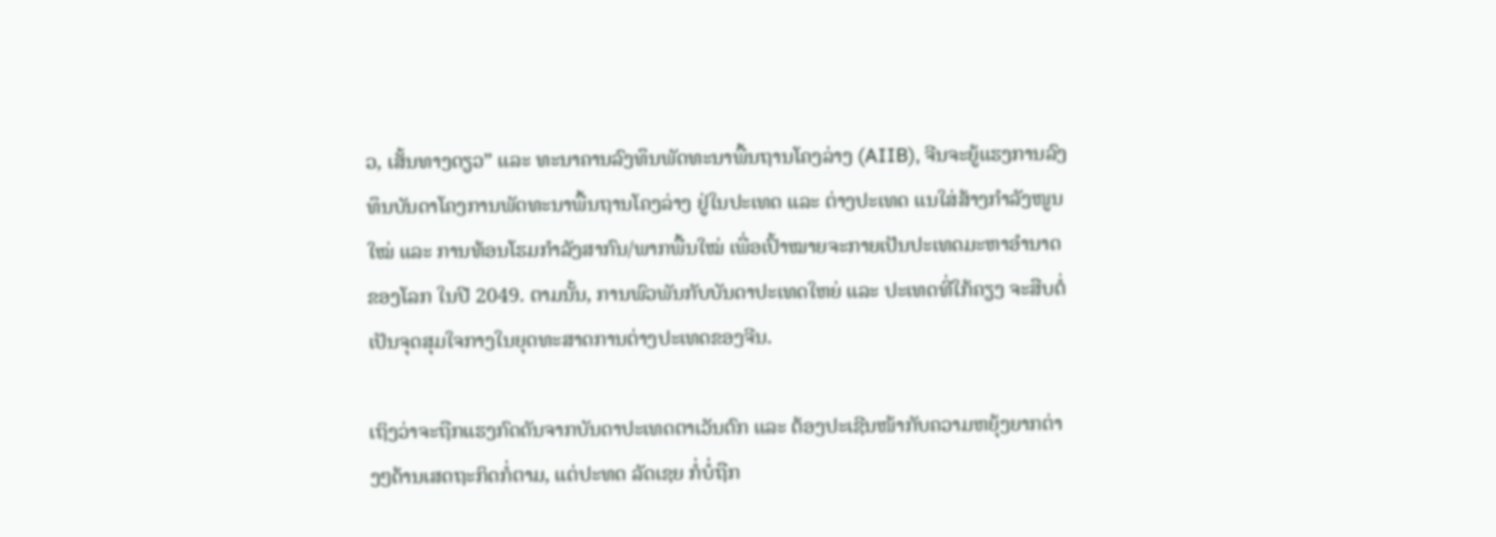ວ, ເສັ້ນທາງດຽວ” ແລະ ທະນາຄານລົງທຶນພັດທະນາພື້ນຖານໂຄງລ່າງ (AIIB), ຈີນຈະຍູ້ແຮງການລົງທຶນບັນດາໂຄງການພັດທະນາພື້ນຖານໂຄງລ່າງ ຢູ່ໃນປະເທດ ແລະ ຕ່າງປະເທດ ແນໃສ່ສ້າງກຳລັງໜູນໃໝ່ ແລະ ການທ້ອນໂຮມກຳລັງສາກົນ/ພາກພື້ນໃໝ່ ເພື່ອເປົ້າໝາຍຈະກາຍເປັນປະເທດມະຫາອຳນາດຂອງໂລກ ໃນປີ 2049. ຕາມນັ້ນ, ການພົວພັນກັບບັນດາປະເທດໃຫຍ່ ແລະ ປະເທດທີ່ໃກ້ຄຽງ ຈະສືບຕໍ່ເປັນຈຸດສຸມໃຈກາງໃນຍຸດທະສາດການຕ່າງປະເທດຂອງຈີນ.

ເຖິງວ່າຈະຖືກແຮງກົດດັນຈາກບັນດາປະເທດຕາເວັນຕົກ ແລະ ຕ້ອງປະເຊີນໜ້າກັບຄວາມຫຍຸ້ງຍາກຕ່າງໆດ້ານເສດຖະກິດກໍ່ຕາມ, ແຕ່ປະທດ ລັດເຊຍ ກໍ່ບໍ່ຖືກ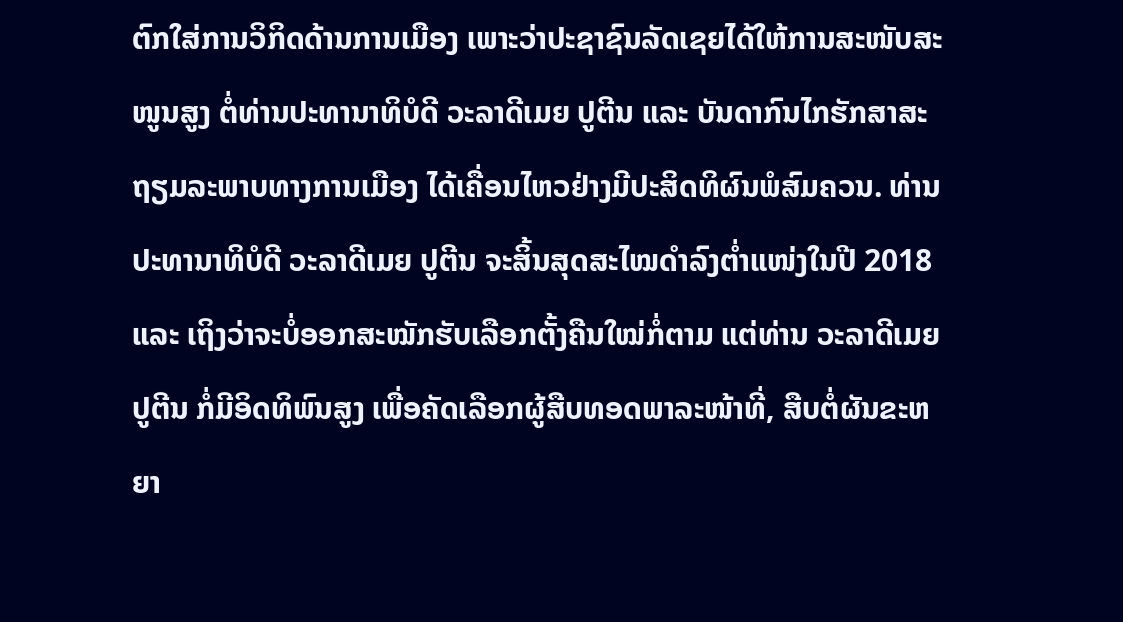ຕົກໃສ່ການວິກິດດ້ານການເມືອງ ເພາະວ່າປະຊາຊົນລັດເຊຍໄດ້ໃຫ້ການສະໜັບສະໜູນສູງ ຕໍ່ທ່ານປະທານາທິບໍດີ ວະລາດີເມຍ ປູຕີນ ແລະ ບັນດາກົນໄກຮັກສາສະຖຽມລະພາບທາງການເມືອງ ໄດ້ເຄື່ອນໄຫວຢ່າງມີປະສິດທິຜົນພໍສົມຄວນ. ທ່ານປະທານາທິບໍດີ ວະລາດີເມຍ ປູຕີນ ຈະສິ້ນສຸດສະໄໝດຳລົງຕ່ຳແໜ່ງໃນປີ 2018 ແລະ ເຖິງວ່າຈະບໍ່ອອກສະໝັກຮັບເລືອກຕັ້ງຄືນໃໝ່ກໍ່ຕາມ ແຕ່ທ່ານ ວະລາດີເມຍ ປູຕີນ ກໍ່ມີອິດທິພົນສູງ ເພື່ອຄັດເລືອກຜູ້ສືບທອດພາລະໜ້າທີ່, ສືບຕໍ່ຜັນຂະຫຍາ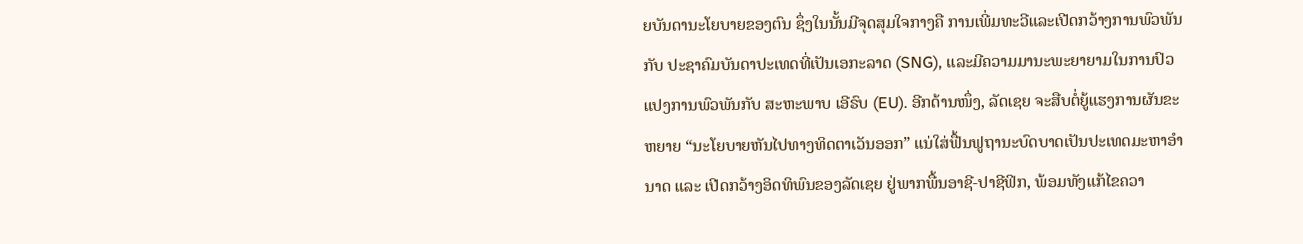ຍບັນດານະໂຍບາຍຂອງຕົນ ຊຶ່ງໃນນັ້ນມີຈຸດສຸມໃຈກາງຄື ການເພີ່ມທະວີແລະເປີດກວ້າງການພົວພັນກັບ ປະຊາຄົມບັນດາປະເທດທີ່ເປັນເອກະລາດ (SNG), ແລະມີຄວາມມານະພະຍາຍາມໃນການປົວແປງການພົວພັນກັບ ສະຫະພາບ ເອີຣົບ (EU). ອີກດ້ານໜຶ່ງ, ລັດເຊຍ ຈະສືບຕໍ່ຍູ້ແຮງການຜັນຂະຫຍາຍ “ນະໂຍບາຍຫັນໄປທາງທິດຕາເວັນອອກ” ແນ່ໃສ່ຟື້ນຟູຖານະບົດບາດເປັນປະເທດມະຫາອຳນາດ ແລະ ເປີດກວ້າງອິດທິພົນຂອງລັດເຊຍ ຢູ່ພາກພື້ນອາຊີ-ປາຊີຟິກ, ພ້ອມທັງແກ້ໄຂຄວາ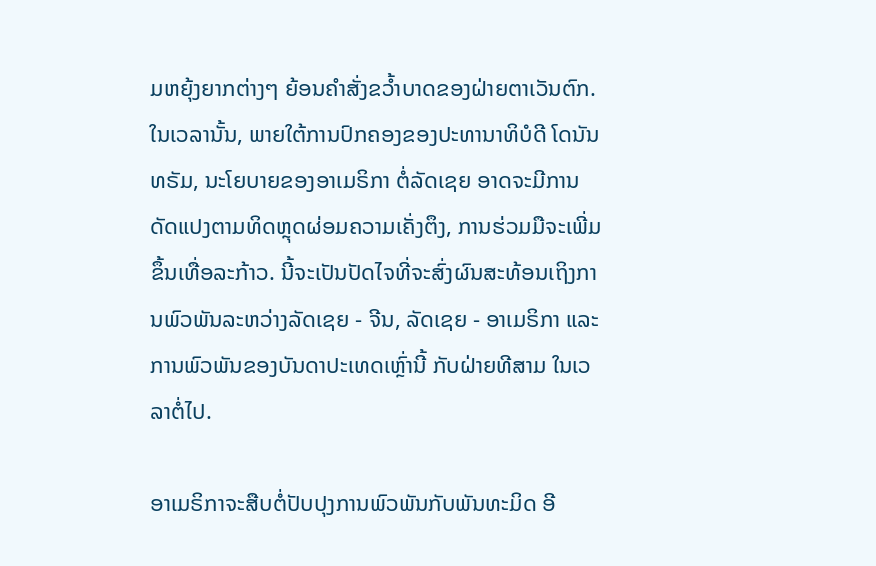ມຫຍຸ້ງຍາກຕ່າງໆ ຍ້ອນຄຳສັ່ງຂວ້ຳບາດຂອງຝ່າຍຕາເວັນຕົກ. ໃນເວລານັ້ນ, ພາຍໃຕ້ການປົກຄອງຂອງປະທານາທິບໍດີ ໂດນັນ ທຣັມ, ນະໂຍບາຍຂອງອາເມຣິກາ ຕໍ່ລັດເຊຍ ອາດຈະມີການດັດແປງຕາມທິດຫຼຸດຜ່ອມຄວາມເຄັ່ງຕຶງ, ການຮ່ວມມືຈະເພີ່ມຂຶ້ນເທື່ອລະກ້າວ. ນີ້ຈະເປັນປັດໄຈທີ່ຈະສົ່ງຜົນສະທ້ອນເຖິງການພົວພັນລະຫວ່າງລັດເຊຍ - ຈີນ, ລັດເຊຍ - ອາເມຣິກາ ແລະ ການພົວພັນຂອງບັນດາປະເທດເຫຼົ່ານີ້ ກັບຝ່າຍທີສາມ ໃນເວລາຕໍ່ໄປ.

ອາເມຣິກາຈະສືບຕໍ່ປັບປຸງການພົວພັນກັບພັນທະມິດ ອີ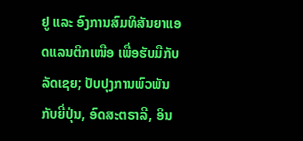ຢູ ແລະ ອົງການສົມທິສັນຍາແອດແລນຕິກເໜືອ ເພື່ອຮັບມືກັບລັດເຊຍ; ປັບປຸງການພົວພັນກັບຍີ່ປຸ່ນ, ອົດສະຕຣາລີ, ອິນ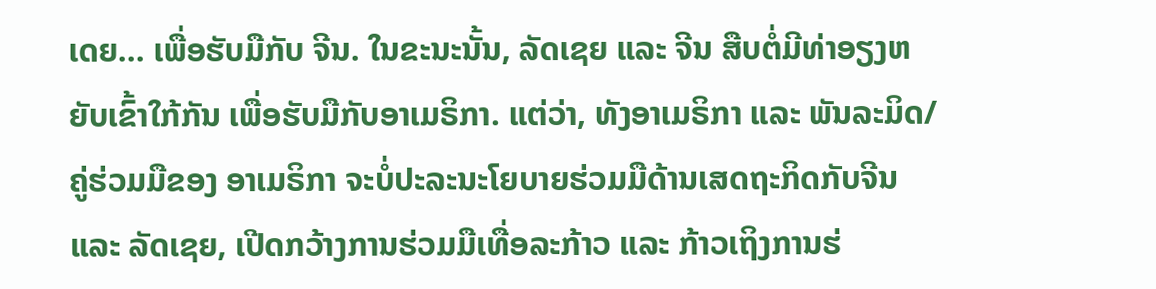ເດຍ... ເພື່ອຮັບມືກັບ ຈີນ. ໃນຂະນະນັ້ນ, ລັດເຊຍ ແລະ ຈີນ ສືບຕໍ່ມີທ່າອຽງຫຍັບເຂົ້າໃກ້ກັນ ເພື່ອຮັບມືກັບອາເມຣິກາ. ແຕ່ວ່າ, ທັງອາເມຣິກາ ແລະ ພັນລະມິດ/ຄູ່ຮ່ວມມືຂອງ ອາເມຣິກາ ຈະບໍ່ປະລະນະໂຍບາຍຮ່ວມມືດ້ານເສດຖະກິດກັບຈີນ ແລະ ລັດເຊຍ, ເປີດກວ້າງການຮ່ວມມືເທື່ອລະກ້າວ ແລະ ກ້າວເຖິງການຮ່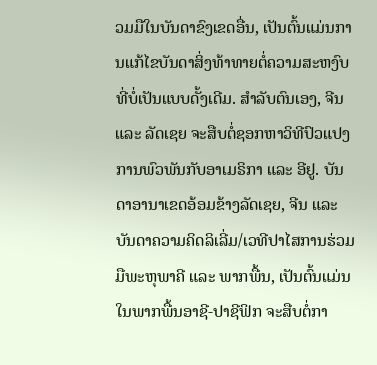ວມມືໃນບັນດາຂົງເຂດອື່ນ, ເປັນຕົ້ນແມ່ນການແກ້ໄຂບັນດາສິ່ງທ້າທາຍຕໍ່ຄວາມສະຫງົບທີ່ບໍ່ເປັນແບບດັ້ງເດີມ. ສຳລັບຕົນເອງ, ຈີນ ແລະ ລັດເຊຍ ຈະສືບຕໍ່ຊອກຫາວິທີປົວແປງການພົວພັນກັບອາເມຣິກາ ແລະ ອີຢູ. ບັນດາອານາເຂດອ້ອມຂ້າງລັດເຊຍ, ຈີນ ແລະ ບັນດາຄວາມຄິດລິເລີ່ມ/ເວທີປາໄສການຮ່ວມມືພະຫຸພາຄີ ແລະ ພາກພື້ນ, ເປັນຕົ້ນແມ່ນໃນພາກພື້ນອາຊີ-ປາຊີຟິກ ຈະສືບຕໍ່ກາ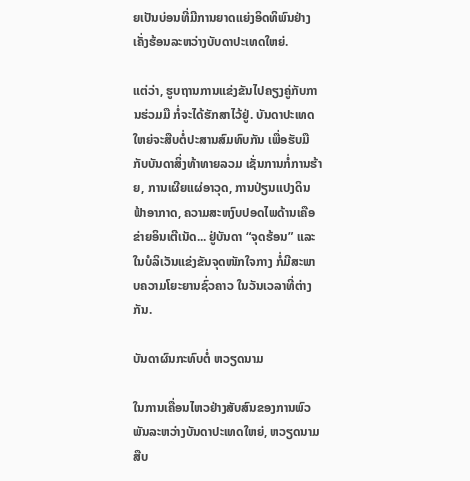ຍເປັນບ່ອນທີ່ມີການຍາດແຍ່ງອິດທິພົນຢ່າງເຄັ່ງຮ້ອນລະຫວ່າງບັບດາປະເທດໃຫຍ່.

ແຕ່ວ່າ, ຮູບຖານການແຂ່ງຂັນໄປຄຽງຄູ່ກັບການຮ່ວມມື ກໍ່ຈະໄດ້ຮັກສາໄວ້ຢູ່. ບັນດາປະເທດໃຫຍ່ຈະສືບຕໍ່ປະສານສົມທົບກັນ ເພື່ອຮັບມືກັບບັນດາສິ່ງທ້າທາຍລວມ ເຊັ່ນການກໍ່ການຮ້າຍ, ການເຜີຍແຜ່ອາວຸດ, ການປ່ຽນແປງດິນຟ້າອາກາດ, ຄວາມສະຫງົບປອດໄພດ້ານເຄືອຂ່າຍອິນເຕີເນັດ... ຢູ່ບັນດາ “ຈຸດຮ້ອນ” ແລະ ໃນບໍລິເວັນແຂ່ງຂັນຈຸດໜັກໃຈກາງ ກໍ່ມີສະພາບຄວາມໂຍະຍານຊົ່ວຄາວ ໃນວັນເວລາທີ່ຕ່າງກັນ.

ບັນດາຜົນກະທົບຕໍ່ ຫວຽດນາມ

ໃນການເຄື່ອນໄຫວຢ່າງສັບສົນຂອງການພົວພັນລະຫວ່າງບັນດາປະເທດໃຫຍ່, ຫວຽດນາມ ສືບ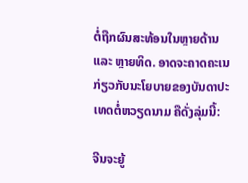ຕໍ່ຖືກຜົນສະທ້ອນໃນຫຼາຍດ້ານ ແລະ ຫຼາຍທິດ. ອາດຈະຄາດຄະເນກ່ຽວກັບນະໂຍບາຍຂອງບັນດາປະເທດຕໍ່ຫວຽດນາມ ຄືດັ່ງລຸ່ມນີ້:

ຈີນຈະຍູ້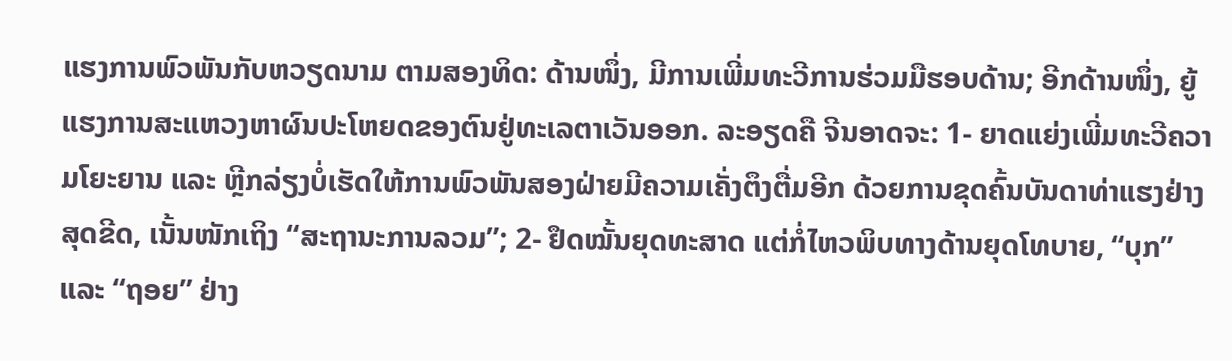ແຮງການພົວພັນກັບຫວຽດນາມ ຕາມສອງທິດ: ດ້ານໜຶ່ງ, ມີການເພີ່ມທະວີການຮ່ວມມືຮອບດ້ານ; ອີກດ້ານໜຶ່ງ, ຍູ້ແຮງການສະແຫວງຫາຜົນປະໂຫຍດຂອງຕົນຢູ່ທະເລຕາເວັນອອກ. ລະອຽດຄື ຈີນອາດຈະ: 1- ຍາດແຍ່ງເພີ່ມທະວີຄວາມໂຍະຍານ ແລະ ຫຼີກລ່ຽງບໍ່ເຮັດໃຫ້ການພົວພັນສອງຝ່າຍມີຄວາມເຄັ່ງຕຶງຕື່ມອີກ ດ້ວຍການຂຸດຄົ້ນບັນດາທ່າແຮງຢ່າງສຸດຂີດ, ເນັ້ນໜັກເຖິງ “ສະຖານະການລວມ”; 2- ຢຶດໝັ້ນຍຸດທະສາດ ແຕ່ກໍ່ໄຫວພິບທາງດ້ານຍຸດໂທບາຍ, “ບຸກ” ແລະ “ຖອຍ” ຢ່າງ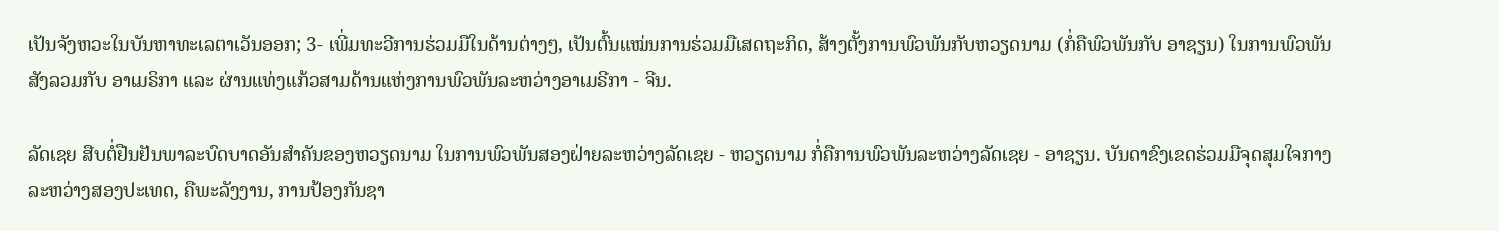ເປັນຈັງຫວະໃນບັນຫາທະເລຕາເວັນອອກ; 3- ເພີ່ມທະວີການຮ່ວມມືໃນດ້ານຕ່າງໆ, ເປັນຕົ້ນແໝ່ນການຮ່ວມມືເສດຖະກິດ, ສ້າງຕັ້ງການພົວພັນກັບຫວຽດນາມ (ກໍ່ຄືພົວພັນກັບ ອາຊຽນ) ໃນການພົວພັນສັງລວມກັບ ອາເມຣິກາ ແລະ ຜ່ານແທ່ງແກ້ວສາມດ້ານແຫ່ງການພົວພັນລະຫວ່າງອາເມຣີກາ - ຈີນ.

ລັດເຊຍ ສືບຕໍ່ຢືນຢັນພາລະບົດບາດອັນສຳຄັນຂອງຫວຽດນາມ ໃນການພົວພັນສອງຝ່າຍລະຫວ່າງລັດເຊຍ - ຫວຽດນາມ ກໍ່ຄືການພົວພັນລະຫວ່າງລັດເຊຍ - ອາຊຽນ. ບັນດາຂົງເຂດຮ່ວມມືຈຸດສຸມໃຈກາງລະຫວ່າງສອງປະເທດ, ຄືພະລັງງານ, ການປ້ອງກັນຊາ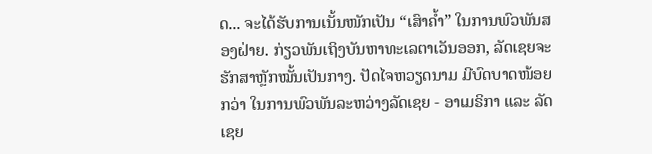ດ... ຈະໄດ້ຮັບການເນັ້ນໜັກເປັນ “ເສົາຄ້ຳ” ໃນການພົວພັນສອງຝ່າຍ. ກ່ຽວພັນເຖິງບັນຫາທະເລຕາເວັນອອກ, ລັດເຊຍຈະຮັກສາຫຼັກໝັ້ນເປັນກາງ. ປັດໄຈຫວຽດນາມ ມີບົດບາດໜ້ອຍກວ່າ ໃນການພົວພັນລະຫວ່າງລັດເຊຍ - ອາເມຣິກາ ແລະ ລັດເຊຍ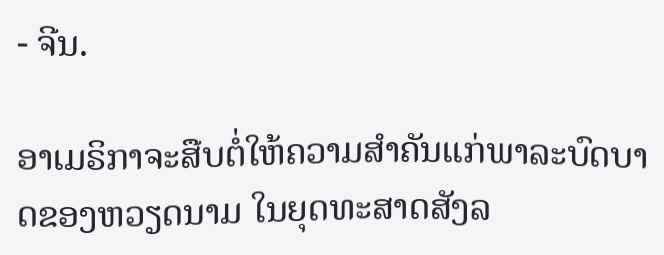- ຈີນ.

ອາເມຣິກາຈະສືບຕໍ່ໃຫ້ຄວາມສຳຄັນແກ່ພາລະບົດບາດຂອງຫວຽດນາມ ໃນຍຸດທະສາດສັງລ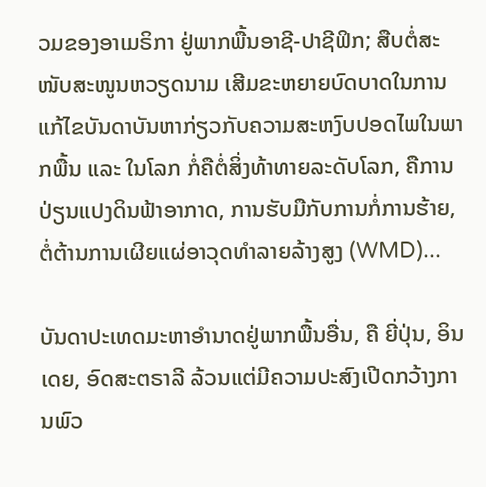ວມຂອງອາເມຣິກາ ຢູ່ພາກພື້ນອາຊີ-ປາຊີຟິກ; ສືບຕໍ່ສະໜັບສະໜູນຫວຽດນາມ ເສີມຂະຫຍາຍບົດບາດໃນການແກ້ໄຂບັນດາບັນຫາກ່ຽວກັບຄວາມສະຫງົບປອດໄພໃນພາກພື້ນ ແລະ ໃນໂລກ ກໍ່ຄືຕໍ່ສິ່ງທ້າທາຍລະດັບໂລກ, ຄືການປ່ຽນແປງດິນຟ້າອາກາດ, ການຮັບມືກັບການກໍ່ການຮ້າຍ, ຕໍ່ຕ້ານການເຜີຍແຜ່ອາວຸດທຳລາຍລ້າງສູງ (WMD)...

ບັນດາປະເທດມະຫາອຳນາດຢູ່ພາກພື້ນອື່ນ, ຄື ຍີ່ປຸ່ນ, ອິນເດຍ, ອົດສະຕຣາລີ ລ້ວນແຕ່ມີຄວາມປະສົງເປີດກວ້າງການພົວ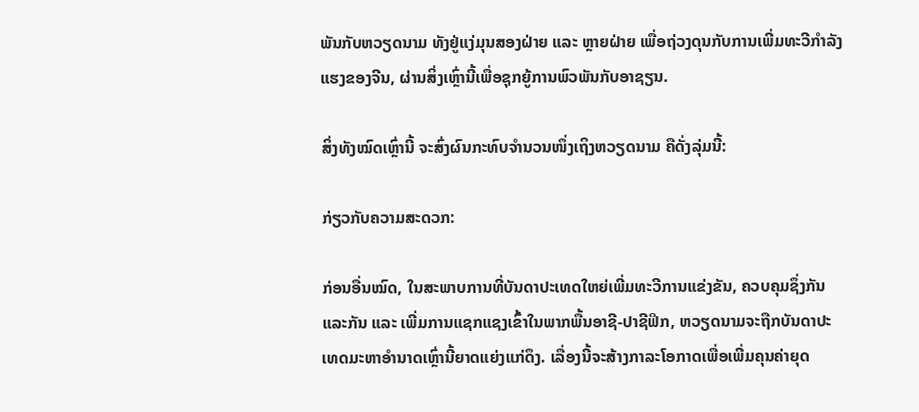ພັນກັບຫວຽດນາມ ທັງຢູ່ແງ່ມຸນສອງຝ່າຍ ແລະ ຫຼາຍຝ່າຍ ເພື່ອຖ່ວງດຸນກັບການເພີ່ມທະວີກຳລັງແຮງຂອງຈີນ, ຜ່ານສິ່ງເຫຼົ່ານີ້ເພື່ອຊຸກຍູ້ການພົວພັນກັບອາຊຽນ.

ສິ່ງທັງໝົດເຫຼົ່ານີ້ ຈະສົ່ງຜົນກະທົບຈຳນວນໜຶ່ງເຖິງຫວຽດນາມ ຄືດັ່ງລຸ່ມນີ້:

ກ່ຽວກັບຄວາມສະດວກ:

ກ່ອນອື່ນໝົດ, ໃນສະພາບການທີ່ບັນດາປະເທດໃຫຍ່ເພີ່ມທະວີການແຂ່ງຂັນ, ຄວບຄຸມຊຶ່ງກັນແລະກັນ ແລະ ເພີ່ມການແຊກແຊງເຂົ້າໃນພາກພື້ນອາຊີ-ປາຊີຟິກ, ຫວຽດນາມຈະຖືກບັນດາປະເທດມະຫາອຳນາດເຫຼົ່ານີ້ຍາດແຍ່ງແກ່ດຶງ. ເລື່ອງນີ້ຈະສ້າງກາລະໂອກາດເພື່ອເພີ່ມຄຸນຄ່າຍຸດ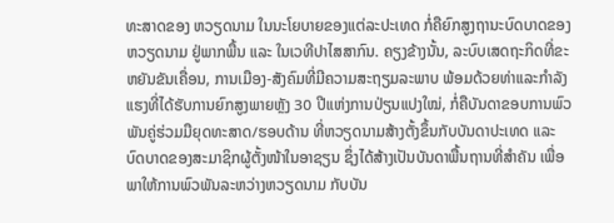ທະສາດຂອງ ຫວຽດນາມ ໃນນະໂຍບາຍຂອງແຕ່ລະປະເທດ ກໍ່ຄືຍົກສູງຖານະບົດບາດຂອງຫວຽດນາມ ຢູ່ພາກພື້ນ ແລະ ໃນເວທີປາໄສສາກົນ. ຄຽງຂ້າງນັ້ນ, ລະບົບເສດຖະກິດທີ່ຂະຫຍັນຂັນເຄື່ອນ, ການເມືອງ-ສັງຄົມທີ່ມີຄວາມສະຖຽມລະພາບ ພ້ອມດ້ວຍທ່າແລະກຳລັງແຮງທີ່ໄດ້ຮັບການຍົກສູງພາຍຫຼັງ 30 ປີແຫ່ງການປ່ຽນແປງໃໝ່, ກໍ່ຄືບັນດາຂອບການພົວພັນຄູ່ຮ່ວມມືຍຸດທະສາດ/ຮອບດ້ານ ທີ່ຫວຽດນາມສ້າງຕັ້ງຂຶ້ນກັບບັນດາປະເທດ ແລະ ບົດບາດຂອງສະມາຊິກຜູ້ຕັ້ງໜ້າໃນອາຊຽນ ຊຶ່ງໄດ້ສ້າງເປັນບັນດາພື້ນຖານທີ່ສຳຄັນ ເພື່ອພາໃຫ້ການພົວພັນລະຫວ່າງຫວຽດນາມ ກັບບັນ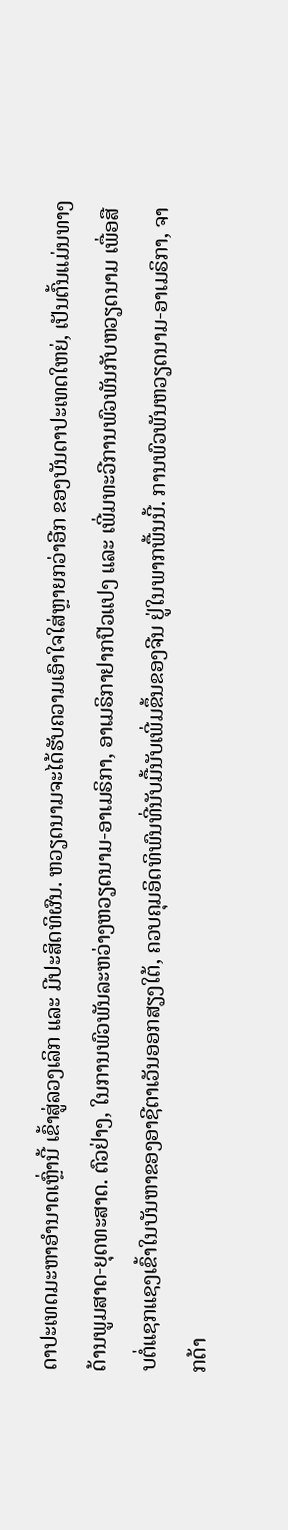ດາປະເທດມະຫາອຳນາດເຫຼົ່ານີ້ ເຂົ້າສູ່ລວງເລິກ ແລະ ມີປະສິດທິຜົນ. ຫວຽດນາມຈະໄດ້ຮັບຄວາມເອົາໃຈໃສ່ຫຼາຍກວ່າອີກ ຂອງບັນດາປະເທດໃຫຍ່, ເປັນຕົ້ນແມ່ນທາງດ້ານພູມສາດ-ຍຸດທະສາດ. ຕົວຢ່າງ, ໃນການພົວພັນລະຫວ່າງຫວຽດນາມ-ອາເມຣິກາ, ອາເມຣິກາຢາກປົວແປງ ແລະ ເພີ່ມທະວີການພົວພັນກັບຫວຽດນາມ ເພື່ອສືບຕໍ່ແຊກແຊງເຂົ້າໃນບັນຫາຂອງອາຊີຕາເວັນອອກສຽງໃຕ້, ຄວບຄຸມອິດທິພົນທີ່ນັບມື້ນັບເພີ່ມຂຶ້ນຂອງຈີນ ຢູ່ໃນພາກພື້ນນີ້. ການພົວພັນຫວຽດນາມ-ອາເມຣິກາ, ຈາກດ້າ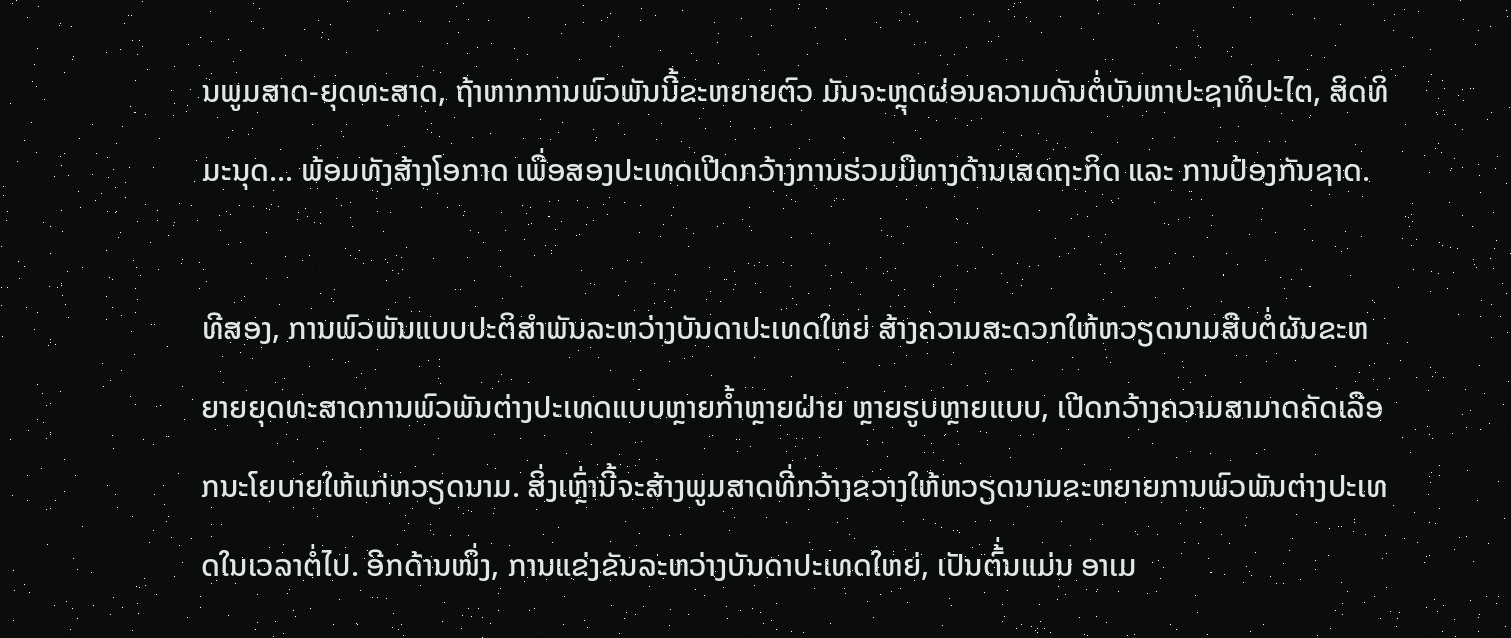ນພູມສາດ-ຍຸດທະສາດ, ຖ້າຫາກການພົວພັນນີ້ຂະຫຍາຍຕົວ ມັນຈະຫຼຸດຜ່ອນຄວາມດັນຕໍ່ບັນຫາປະຊາທິປະໄຕ, ສິດທິມະນຸດ... ພ້ອມທັງສ້າງໂອກາດ ເພື່ອສອງປະເທດເປີດກວ້າງການຮ່ວມມືທາງດ້ານເສດຖະກິດ ແລະ ການປ້ອງກັນຊາດ.

ທີສອງ, ການພົວພັນແບບປະຕິສຳພັນລະຫວ່າງບັນດາປະເທດໃຫຍ່ ສ້າງຄວາມສະດວກໃຫ້ຫວຽດນາມສືບຕໍ່ຜັນຂະຫຍາຍຍຸດທະສາດການພົວພັນຕ່າງປະເທດແບບຫຼາຍກ້ຳຫຼາຍຝ່າຍ ຫຼາຍຮູບຫຼາຍແບບ, ເປີດກວ້າງຄວາມສາມາດຄັດເລືອກນະໂຍບາຍໃຫ້ແກ່ຫວຽດນາມ. ສິ່ງເຫຼົ່ານີ້ຈະສ້າງພູມສາດທີ່ກວ້າງຂວາງໃຫ້ຫວຽດນາມຂະຫຍາຍການພົວພັນຕ່າງປະເທດໃນເວລາຕໍ່ໄປ. ອີກດ້ານໜຶ່ງ, ການແຂ່ງຂັນລະຫວ່າງບັນດາປະເທດໃຫຍ່, ເປັນຕົ້່ນແມ່ນ ອາເມ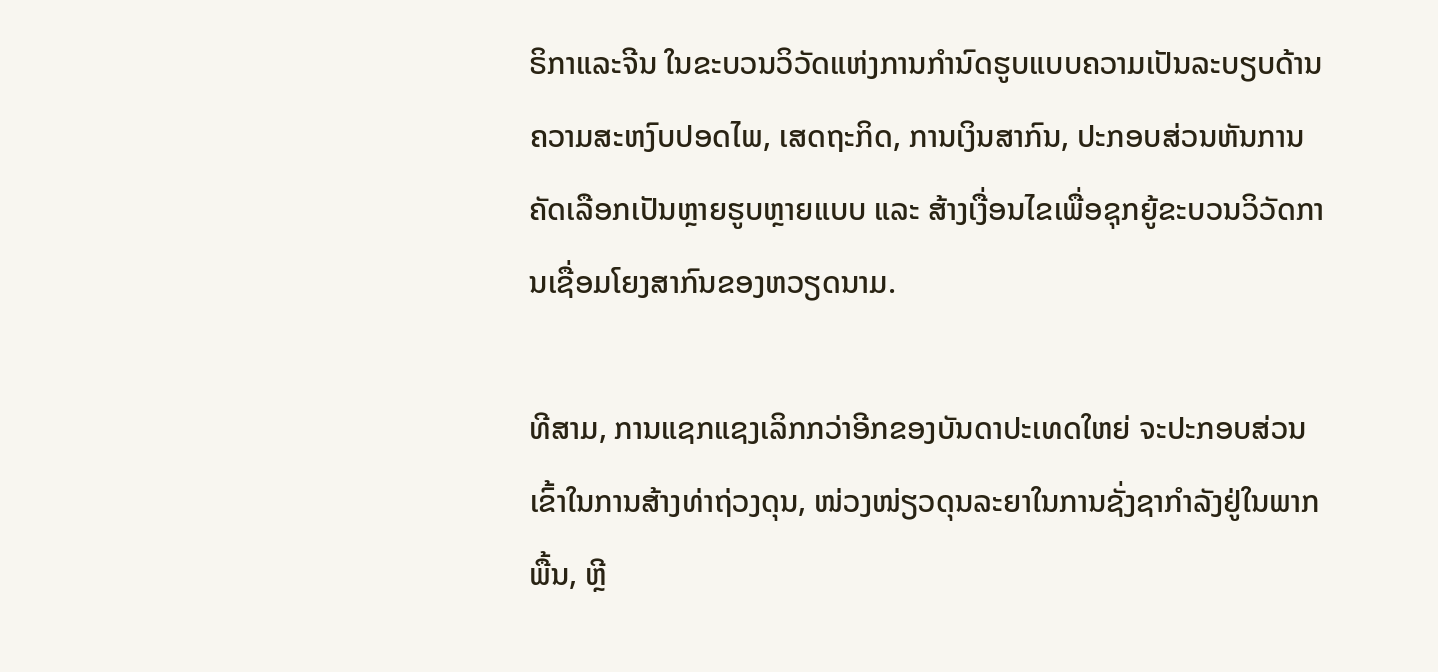ຣິກາແລະຈີນ ໃນຂະບວນວິວັດແຫ່ງການກຳນົດຮູບແບບຄວາມເປັນລະບຽບດ້ານຄວາມສະຫງົບປອດໄພ, ເສດຖະກິດ, ການເງິນສາກົນ, ປະກອບສ່ວນຫັນການຄັດເລືອກເປັນຫຼາຍຮູບຫຼາຍແບບ ແລະ ສ້າງເງື່ອນໄຂເພື່ອຊຸກຍູ້ຂະບວນວິວັດການເຊື່ອມໂຍງສາກົນຂອງຫວຽດນາມ.

ທີສາມ, ການແຊກແຊງເລິກກວ່າອີກຂອງບັນດາປະເທດໃຫຍ່ ຈະປະກອບສ່ວນເຂົ້າໃນການສ້າງທ່າຖ່ວງດຸນ, ໜ່ວງໜ່ຽວດຸນລະຍາໃນການຊັ່ງຊາກຳລັງຢູ່ໃນພາກພື້ນ, ຫຼີ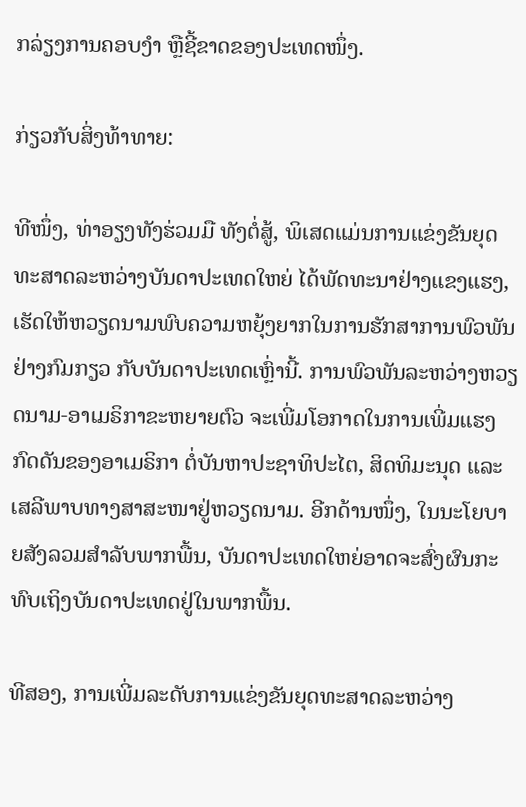ກລ່ຽງການຄອບງຳ ຫຼືຊີ້ຂາດຂອງປະເທດໜຶ່ງ.

ກ່ຽວກັບສິ່ງທ້າທາຍ:

ທີໜຶ່ງ, ທ່າອຽງທັງຮ່ວມມື ທັງຕໍ່ສູ້, ພິເສດແມ່ນການແຂ່ງຂັນຍຸດທະສາດລະຫວ່າງບັນດາປະເທດໃຫຍ່ ໄດ້ພັດທະນາຢ່າງແຂງແຮງ, ເຮັດໃຫ້ຫວຽດນາມພົບຄວາມຫຍຸ້ງຍາກໃນການຮັກສາການພົວພັນຢ່າງກົມກຽວ ກັບບັນດາປະເທດເຫຼົ່ານີ້. ການພົວພັນລະຫວ່າງຫວຽດນາມ-ອາເມຣິກາຂະຫຍາຍຕົວ ຈະເພີ່ມໂອກາດໃນການເພີ່ມແຮງກົດດັນຂອງອາເມຣິກາ ຕໍ່ບັນຫາປະຊາທິປະໄຕ, ສິດທິມະນຸດ ແລະ ເສລີພາບທາງສາສະໜາຢູ່ຫວຽດນາມ. ອີກດ້ານໜຶ່ງ, ໃນນະໂຍບາຍສັງລວມສຳລັບພາກພື້ນ, ບັນດາປະເທດໃຫຍ່ອາດຈະສົ່ງຜົນກະທົບເຖິງບັນດາປະເທດຢູ່ໃນພາກພື້ນ.

ທີສອງ, ການເພີ່ມລະດັບການແຂ່ງຂັນຍຸດທະສາດລະຫວ່າງ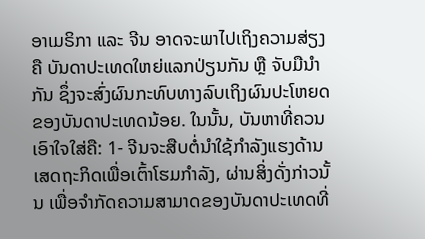ອາເມຣິກາ ແລະ ຈີນ ອາດຈະພາໄປເຖິງຄວາມສ່ຽງຄື ບັນດາປະເທດໃຫຍ່ແລກປ່ຽນກັນ ຫຼື ຈັບມືນຳກັນ ຊຶ່ງຈະສົ່ງຜົນກະທົບທາງລົບເຖິງຜົນປະໂຫຍດຂອງບັນດາປະເທດນ້ອຍ. ໃນນັ້ນ, ບັນຫາທີ່ຄວນເອົາໃຈໃສ່ຄື: 1- ຈີນຈະສືບຕໍ່ນຳໃຊ້ກຳລັງແຮງດ້ານເສດຖະກິດເພື່ອເຕົ້າໂຮມກຳລັງ, ຜ່ານສິ່ງດັ່ງກ່າວນັ້ນ ເພື່ອຈຳກັດຄວາມສາມາດຂອງບັນດາປະເທດທີ່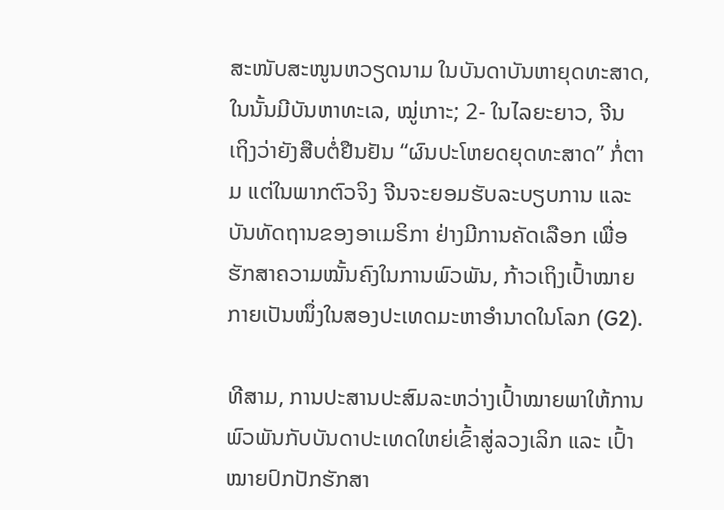ສະໜັບສະໜູນຫວຽດນາມ ໃນບັນດາບັນຫາຍຸດທະສາດ, ໃນນັ້ນມີບັນຫາທະເລ, ໝູ່ເກາະ; 2- ໃນໄລຍະຍາວ, ຈີນ ເຖິງວ່າຍັງສືບຕໍ່ຢືນຢັນ “ຜົນປະໂຫຍດຍຸດທະສາດ” ກໍ່ຕາມ ແຕ່ໃນພາກຕົວຈິງ ຈີນຈະຍອມຮັບລະບຽບການ ແລະ ບັນທັດຖານຂອງອາເມຣິກາ ຢ່າງມີການຄັດເລືອກ ເພື່ອຮັກສາຄວາມໝັ້ນຄົງໃນການພົວພັນ, ກ້າວເຖິງເປົ້າໝາຍກາຍເປັນໜຶ່ງໃນສອງປະເທດມະຫາອຳນາດໃນໂລກ (G2).

ທີສາມ, ການປະສານປະສົມລະຫວ່າງເປົ້າໝາຍພາໃຫ້ການພົວພັນກັບບັນດາປະເທດໃຫຍ່ເຂົ້າສູ່ລວງເລິກ ແລະ ເປົ້າໝາຍປົກປັກຮັກສາ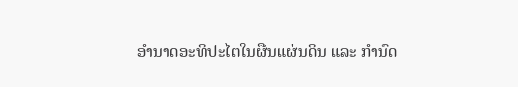ອຳນາດອະທິປະໄຕໃນຜືນແຜ່ນດິນ ແລະ ກຳນົດ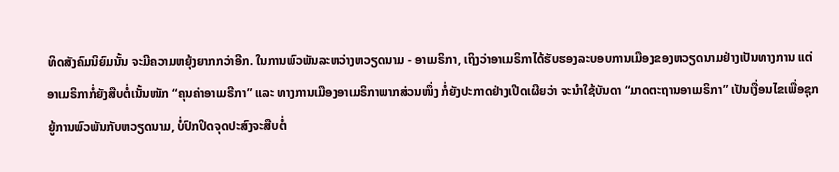ທິດສັງຄົມນິຍົມນັ້ນ ຈະມີຄວາມຫຍຸ້ງຍາກກວ່າອີກ. ໃນການພົວພັນລະຫວ່າງຫວຽດນາມ - ອາເມຣິກາ, ເຖິງວ່າອາເມຣິກາໄດ້ຮັບຮອງລະບອບການເມືອງຂອງຫວຽດນາມຢ່າງເປັນທາງການ ແຕ່ອາເມຣິກາກໍ່ຍັງສືບຕໍ່ເນັ້ນໜັກ “ຄຸນຄ່າອາເມຣີກາ” ແລະ ທາງການເມືອງອາເມຣິກາພາກສ່ວນໜຶ່ງ ກໍ່ຍັງປະກາດຢ່າງເປີດເຜີຍວ່າ ຈະນຳໃຊ້ບັນດາ “ມາດຕະຖານອາເມຣິກາ” ເປັນເງື່ອນໄຂເພື່ອຊຸກຍູ້ການພົວພັນກັບຫວຽດນາມ, ບໍ່ປົກປິດຈຸດປະສົງຈະສືບຕໍ່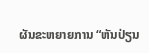ຜັນຂະຫຍາຍການ “ຫັນປ່ຽນ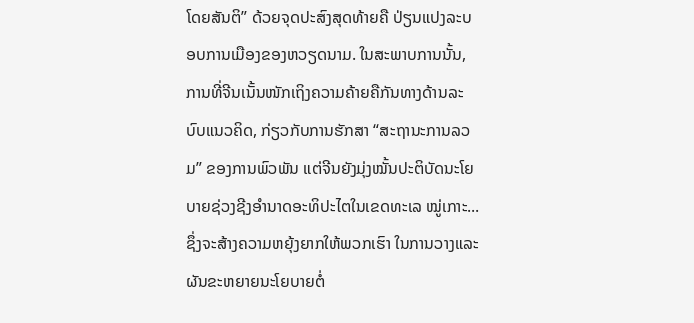ໂດຍສັນຕິ” ດ້ວຍຈຸດປະສົງສຸດທ້າຍຄື ປ່ຽນແປງລະບອບການເມືອງຂອງຫວຽດນາມ. ໃນສະພາບການນັ້ນ, ການທີ່ຈີນເນັ້ນໜັກເຖິງຄວາມຄ້າຍຄືກັນທາງດ້ານລະບົບແນວຄິດ, ກ່ຽວກັບການຮັກສາ “ສະຖານະການລວມ” ຂອງການພົວພັນ ແຕ່ຈີນຍັງມຸ່ງໝັ້ນປະຕິບັດນະໂຍບາຍຊ່ວງຊີງອຳນາດອະທິປະໄຕໃນເຂດທະເລ ໝູ່ເກາະ... ຊຶ່ງຈະສ້າງຄວາມຫຍຸ້ງຍາກໃຫ້ພວກເຮົາ ໃນການວາງແລະຜັນຂະຫຍາຍນະໂຍບາຍຕໍ່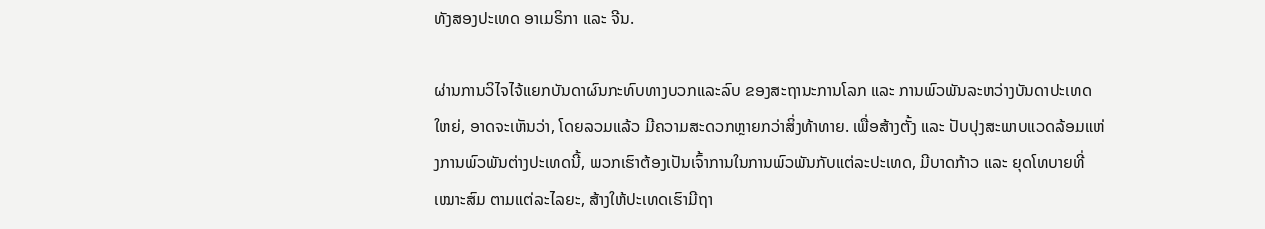ທັງສອງປະເທດ ອາເມຣິກາ ແລະ ຈີນ.

ຜ່ານການວິໄຈໄຈ້ແຍກບັນດາຜົນກະທົບທາງບວກແລະລົບ ຂອງສະຖານະການໂລກ ແລະ ການພົວພັນລະຫວ່າງບັນດາປະເທດໃຫຍ່, ອາດຈະເຫັນວ່າ, ໂດຍລວມແລ້ວ ມີຄວາມສະດວກຫຼາຍກວ່າສິ່ງທ້າທາຍ. ເພື່ອສ້າງຕັ້ງ ແລະ ປັບປຸງສະພາບແວດລ້ອມແຫ່ງການພົວພັນຕ່າງປະເທດນີ້, ພວກເຮົາຕ້ອງເປັນເຈົ້າການໃນການພົວພັນກັບແຕ່ລະປະເທດ, ມີບາດກ້າວ ແລະ ຍຸດໂທບາຍທີ່ເໝາະສົມ ຕາມແຕ່ລະໄລຍະ, ສ້າງໃຫ້ປະເທດເຮົາມີຖາ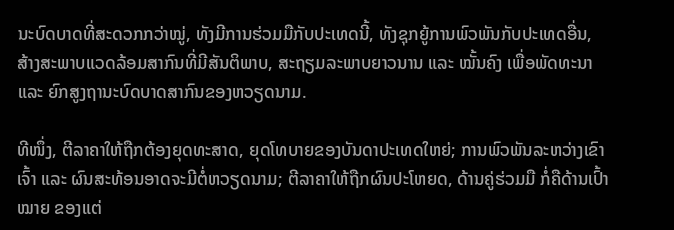ນະບົດບາດທີ່ສະດວກກວ່າໝູ່, ທັງມີການຮ່ວມມືກັບປະເທດນີ້, ທັງຊຸກຍູ້ການພົວພັນກັບປະເທດອື່ນ, ສ້າງສະພາບແວດລ້ອມສາກົນທີ່ມີສັນຕິພາບ, ສະຖຽມລະພາບຍາວນານ ແລະ ໝັ້ນຄົງ ເພື່ອພັດທະນາ ແລະ ຍົກສູງຖານະບົດບາດສາກົນຂອງຫວຽດນາມ.

ທີໜຶ່ງ, ຕີລາຄາໃຫ້ຖືກຕ້ອງຍຸດທະສາດ, ຍຸດໂທບາຍຂອງບັນດາປະເທດໃຫຍ່; ການພົວພັນລະຫວ່າງເຂົາເຈົ້າ ແລະ ຜົນສະທ້ອນອາດຈະມີຕໍ່ຫວຽດນາມ; ຕີລາຄາໃຫ້ຖືກຜົນປະໂຫຍດ, ດ້ານຄູ່ຮ່ວມມື ກໍ່ຄືດ້ານເປົ້າໝາຍ ຂອງແຕ່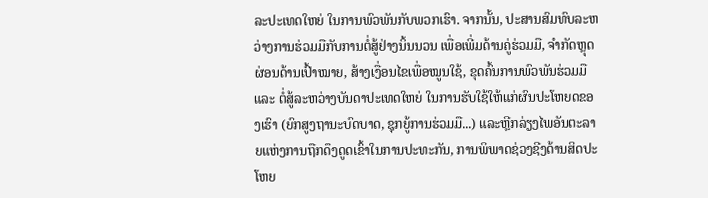ລະປະເທດໃຫຍ່ ໃນການພົວພັນກັບພວກເຮົາ. ຈາກນັ້ນ, ປະສານສົມທົບລະຫວ່າງການຮ່ວມມືກັບການຕໍ່ສູ້ຢ່າງນິ້ນນວນ ເພື່ອເພີ່ມດ້ານຄູ່ຮ່ວມມື, ຈຳກັດຫຼຸດຜ່ອນດ້ານເປົ້າໝາຍ, ສ້າງເງື່ອນໄຂເພື່ອໝູນໃຊ້, ຂຸດຄົ້ນການພົວພັນຮ່ວມມື ແລະ ຕໍ່ສູ້ລະຫວ່າງບັນດາປະເທດໃຫຍ່ ໃນການຮັບໃຊ້ໃຫ້ແກ່ຜົນປະໂຫຍດຂອງເຮົາ (ຍົກສູງຖານະບົດບາດ, ຊຸກຍູ້ການຮ່ວມມື...) ແລະຫຼີກລ່ຽງໄພອັນຕະລາຍແຫ່ງການຖືກດຶງດູດເຂົ້າໃນການປະທະກັນ, ການພິພາດຊ່ວງຊີງດ້ານສິດປະໂຫຍ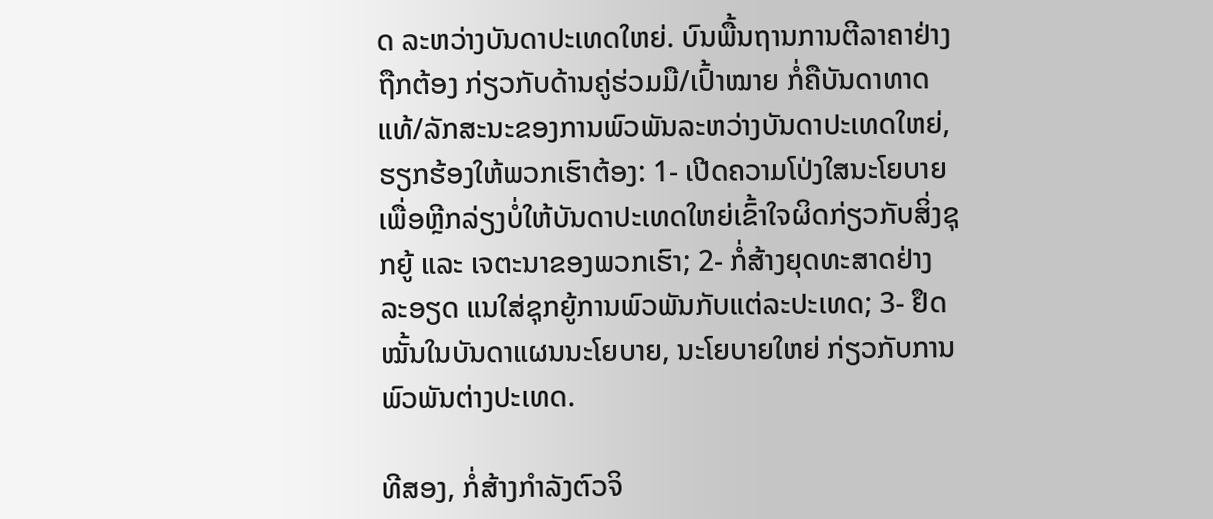ດ ລະຫວ່າງບັນດາປະເທດໃຫຍ່. ບົນພື້ນຖານການຕີລາຄາຢ່າງຖືກຕ້ອງ ກ່ຽວກັບດ້ານຄູ່ຮ່ວມມື/ເປົ້າໝາຍ ກໍ່ຄືບັນດາທາດແທ້/ລັກສະນະຂອງການພົວພັນລະຫວ່າງບັນດາປະເທດໃຫຍ່, ຮຽກຮ້ອງໃຫ້ພວກເຮົາຕ້ອງ: 1- ເປີດຄວາມໂປ່ງໃສນະໂຍບາຍ ເພື່ອຫຼີກລ່ຽງບໍ່ໃຫ້ບັນດາປະເທດໃຫຍ່ເຂົ້າໃຈຜິດກ່ຽວກັບສິ່ງຊຸກຍູ້ ແລະ ເຈຕະນາຂອງພວກເຮົາ; 2- ກໍ່ສ້າງຍຸດທະສາດຢ່າງລະອຽດ ແນໃສ່ຊຸກຍູ້ການພົວພັນກັບແຕ່ລະປະເທດ; 3- ຢຶດໝັ້ນໃນບັນດາແຜນນະໂຍບາຍ, ນະໂຍບາຍໃຫຍ່ ກ່ຽວກັບການພົວພັນຕ່າງປະເທດ.

ທີສອງ, ກໍ່ສ້າງກຳລັງຕົວຈິ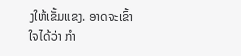ງໃຫ້ເຂັ້ມແຂງ. ອາດຈະເຂົ້າໃຈໄດ້ວ່າ ກຳ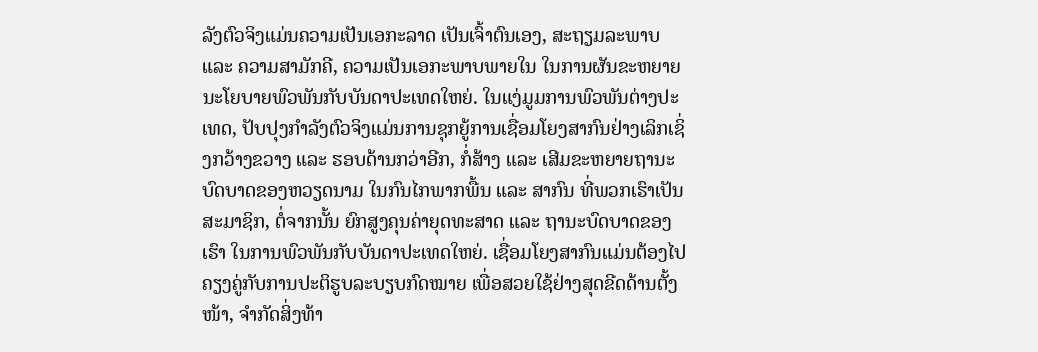ລັງຕົວຈິງແມ່ນຄວາມເປັນເອກະລາດ ເປັນເຈົ້າຕົນເອງ, ສະຖຽມລະພາບ ແລະ ຄວາມສາມັກຄີ, ຄວາມເປັນເອກະພາບພາຍໃນ ໃນການຜັນຂະຫຍາຍນະໂຍບາຍພົວພັນກັບບັນດາປະເທດໃຫຍ່. ໃນແງ່ມູມການພົວພັນຕ່າງປະເທດ, ປັບປຸງກຳລັງຕົວຈິງແມ່ນການຊຸກຍູ້ການເຊື່ອມໂຍງສາກົນຢ່າງເລິກເຊິ່ງກວ້າງຂວາງ ແລະ ຮອບດ້ານກວ່າອີກ, ກໍ່ສ້າງ ແລະ ເສີມຂະຫຍາຍຖານະ ບົດບາດຂອງຫວຽດນາມ ໃນກົນໄກພາກພື້ນ ແລະ ສາກົນ ທີ່ພວກເຮົາເປັນສະມາຊິກ, ຕໍ່ຈາກນັ້ນ ຍົກສູງຄຸນຄ່າຍຸດທະສາດ ແລະ ຖານະບົດບາດຂອງເຮົາ ໃນການພົວພັນກັບບັນດາປະເທດໃຫຍ່. ເຊື່ອມໂຍງສາກົນແມ່ນຕ້ອງໄປຄຽງຄູ່ກັບການປະຕິຮູບລະບຽບກົດໝາຍ ເພື່ອສວຍໃຊ້ຢ່າງສຸດຂີດດ້ານຕັ້ງໜ້າ, ຈຳກັດສິ່ງທ້າ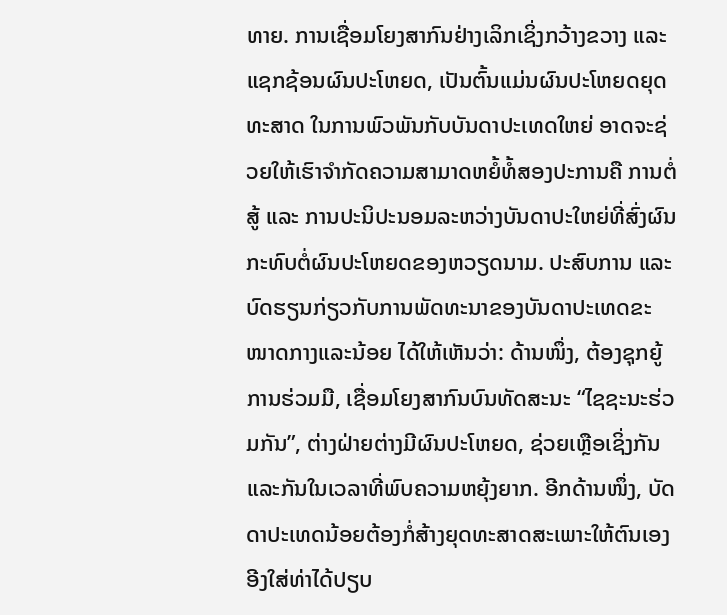ທາຍ. ການເຊື່ອມໂຍງສາກົນຢ່າງເລິກເຊິ່ງກວ້າງຂວາງ ແລະ ແຊກຊ້ອນຜົນປະໂຫຍດ, ເປັນຕົ້ນແມ່ນຜົນປະໂຫຍດຍຸດທະສາດ ໃນການພົວພັນກັບບັນດາປະເທດໃຫຍ່ ອາດຈະຊ່ວຍໃຫ້ເຮົາຈຳກັດຄວາມສາມາດຫຍໍ້ທໍ້ສອງປະການຄື ການຕໍ່ສູ້ ແລະ ການປະນິປະນອມລະຫວ່າງບັນດາປະໃຫຍ່ທີ່ສົ່ງຜົນກະທົບຕໍ່ຜົນປະໂຫຍດຂອງຫວຽດນາມ. ປະສົບການ ແລະ ບົດຮຽນກ່ຽວກັບການພັດທະນາຂອງບັນດາປະເທດຂະໜາດກາງແລະນ້ອຍ ໄດ້ໃຫ້ເຫັນວ່າ: ດ້ານໜຶ່ງ, ຕ້ອງຊຸກຍູ້ການຮ່ວມມື, ເຊື່ອມໂຍງສາກົນບົນທັດສະນະ “ໄຊຊະນະຮ່ວມກັນ”, ຕ່າງຝ່າຍຕ່າງມີຜົນປະໂຫຍດ, ຊ່ວຍເຫຼືອເຊິ່ງກັນແລະກັນໃນເວລາທີ່ພົບຄວາມຫຍຸ້ງຍາກ. ອີກດ້ານໜຶ່ງ, ບັດດາປະເທດນ້ອຍຕ້ອງກໍ່ສ້າງຍຸດທະສາດສະເພາະໃຫ້ຕົນເອງ ອີງໃສ່ທ່າໄດ້ປຽບ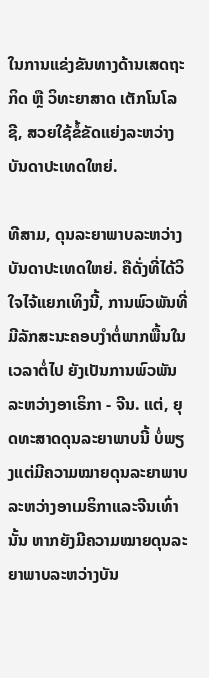ໃນການແຂ່ງຂັນທາງດ້ານເສດຖະກິດ ຫຼື ວິທະຍາສາດ ເຕັກໂນໂລຊີ, ສວຍໃຊ້ຂໍ້ຂັດແຍ່ງລະຫວ່າງບັນດາປະເທດໃຫຍ່.

ທີສາມ, ດຸນລະຍາພາບລະຫວ່າງບັນດາປະເທດໃຫຍ່. ຄືດັ່ງທີ່ໄດ້ວິໃຈໄຈ້ແຍກເທິງນີ້, ການພົວພັນທີ່ມີລັກສະນະຄອບງຳຕໍ່ພາກພື້ນໃນເວລາຕໍ່ໄປ ຍັງເປັນການພົວພັນລະຫວ່າງອາເຣິກາ - ຈີນ. ແຕ່, ຍຸດທະສາດດຸນລະຍາພາບນີ້ ບໍ່ພຽງແຕ່ມີຄວາມໝາຍດຸນລະຍາພາບລະຫວ່າງອາເມຣິກາແລະຈີນເທົ່ານັ້ນ ຫາກຍັງມີຄວາມໝາຍດຸນລະຍາພາບລະຫວ່າງບັນ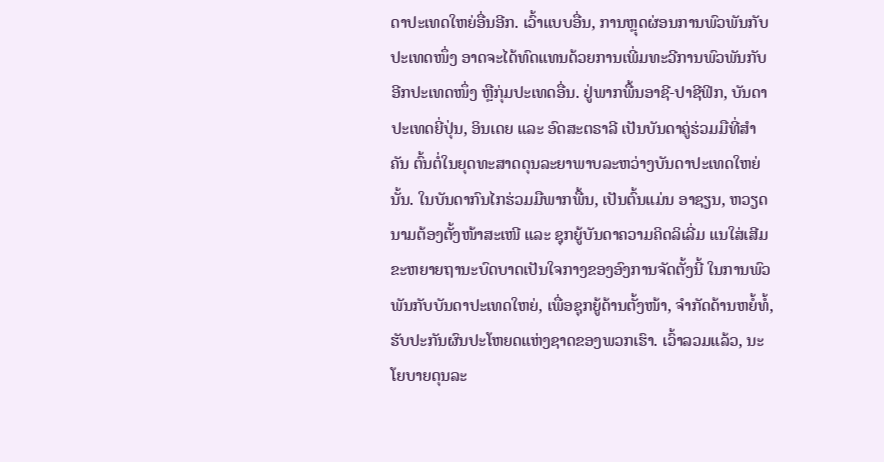ດາປະເທດໃຫຍ່ອື່ນອີກ. ເວົ້າແບບອື່ນ, ການຫຼຸດຜ່ອນການພົວພັນກັບປະເທດໜຶ່ງ ອາດຈະໄດ້ທົດແທນດ້ວຍການເພີ່ມທະວີການພົວພັນກັບອີກປະເທດໜຶ່ງ ຫຼືກຸ່ມປະເທດອື່ນ. ຢູ່ພາກພື້ນອາຊີ-ປາຊີຟິກ, ບັນດາປະເທດຍີ່ປຸ່ນ, ອິນເດຍ ແລະ ອົດສະຕຣາລີ ເປັນບັນດາຄູ່ຮ່ວມມືທີ່ສຳຄັນ ຕົ້ນຕໍ່ໃນຍຸດທະສາດດຸນລະຍາພາບລະຫວ່າງບັນດາປະເທດໃຫຍ່ນັ້ນ. ໃນບັນດາກົນໄກຮ່ວມມືພາກພື້ນ, ເປັນຕົ້ນແມ່ນ ອາຊຽນ, ຫວຽດນາມຕ້ອງຕັ້ງໜ້າສະເໜີ ແລະ ຊຸກຍູ້ບັນດາຄວາມຄິດລິເລີ່ມ ແນໃສ່ເສີມຂະຫຍາຍຖານະບົດບາດເປັນໃຈກາງຂອງອົງການຈັດຕັ້ງນີ້ ໃນການພົວພັນກັບບັນດາປະເທດໃຫຍ່, ເພື່ອຊຸກຍູ້ດ້ານຕັ້ງໜ້າ, ຈຳກັດດ້ານຫຍໍ້ທໍ້, ຮັບປະກັນຜົນປະໂຫຍດແຫ່ງຊາດຂອງພວກເຮົາ. ເວົ້າລວມແລ້ວ, ນະໂຍບາຍດຸນລະ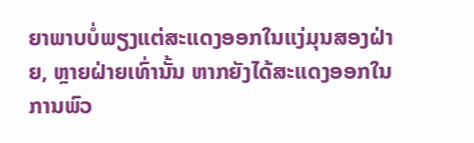ຍາພາບບໍ່ພຽງແຕ່ສະແດງອອກໃນແງ່ມຸນສອງຝ່າຍ, ຫຼາຍຝ່າຍເທົ່ານັ້ນ ຫາກຍັງໄດ້ສະແດງອອກໃນການພົວ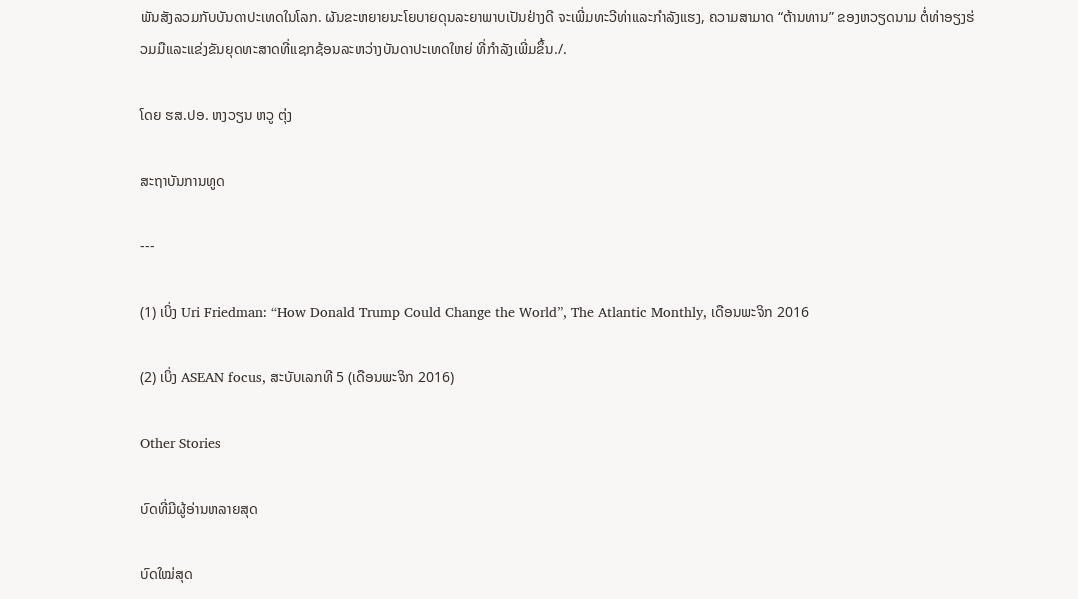ພັນສັງລວມກັບບັນດາປະເທດໃນໂລກ. ຜັນຂະຫຍາຍນະໂຍບາຍດຸນລະຍາພາບເປັນຢ່າງດີ ຈະເພີ່ມທະວີທ່າແລະກຳລັງແຮງ, ຄວາມສາມາດ “ຕ້ານທານ” ຂອງຫວຽດນາມ ຕໍ່ທ່າອຽງຮ່ວມມືແລະແຂ່ງຂັນຍຸດທະສາດທີ່ແຊກຊ້ອນລະຫວ່າງບັນດາປະເທດໃຫຍ່ ທີ່ກຳລັງເພີ່ມຂຶ້ນ./.

ໂດຍ ຮສ.ປອ. ຫງວຽນ ຫວູ ຕຸ່ງ

ສະຖາບັນການທູດ

---

(1) ເບິ່ງ Uri Friedman: “How Donald Trump Could Change the World”, The Atlantic Monthly, ເດືອນພະຈິກ 2016

(2) ເບິ່ງ ASEAN focus, ສະບັບເລກທີ 5 (ເດືອນພະຈິກ 2016)

Other Stories

ບົດທີ່ມີຜູ້ອ່ານຫລາຍສຸດ

ບົດໃໝ່ສຸດ